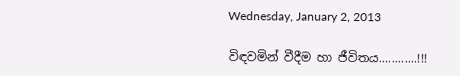Wednesday, January 2, 2013

විඳවමින් වීදීම හා ජීවිතය............!!!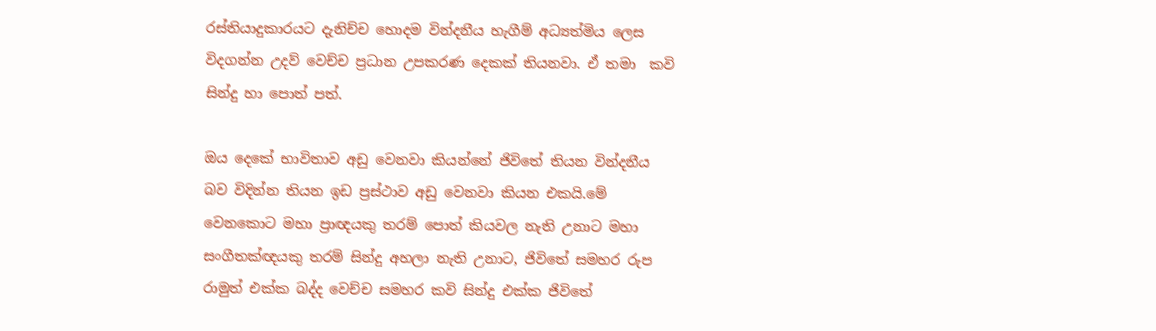රස්තියාදුකාරයට දැනිච්ච හොදම වින්දනීය හැගීම් අධ්‍යත්මිය ලෙස විදගන්න උදව් වෙච්ච ප්‍රධාන උපකරණ දෙකක් තියනවා. ඒ තමා  කවි සින්දු හා පොත් පත්.

ඔය දෙකේ භාවිතාව අඩු වෙනවා කියන්නේ ජිවිතේ තියන වින්දනීය බව විදින්න තියන ඉඩ ප්‍රස්ථාව අඩු වෙනවා කියන එකයි.මේ වෙනකොට මහා ප්‍රාඥයකු තරම් පොත් කියවල නැති උනාට මහා සංගීතක්ඥයකු තරම් සින්දු අහලා නැති උනාට, ජිවිතේ සමහර රුප රාමුත් එක්ක බද්ද වෙච්ච සමහර කවි සින්දු එක්ක ජිවිතේ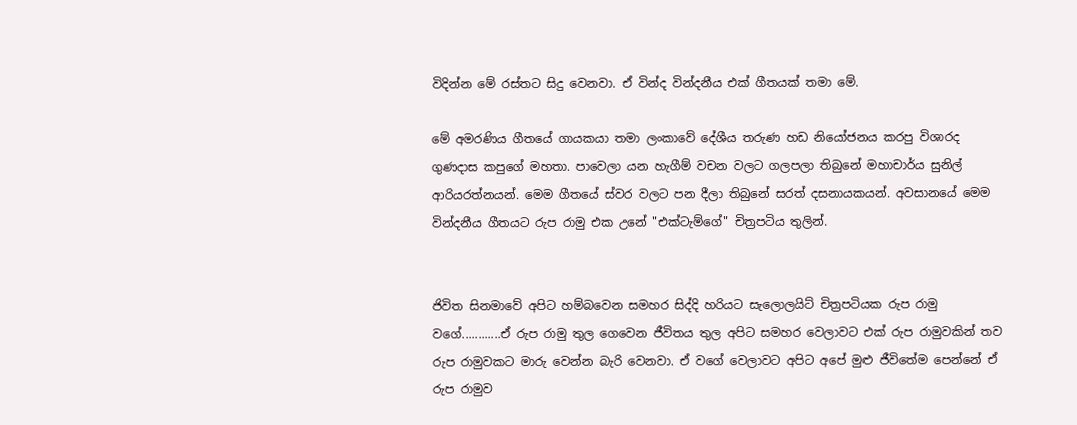විදින්න මේ රස්තට සිදු වෙනවා. ඒ වින්ද වින්දනීය එක් ගීතයක් තමා මේ.

මේ අමරණිය ගීතයේ ගායකයා තමා ලංකාවේ දේශීය තරුණ හඩ නියෝජනය කරපු විශාරද ගුණදාස කපුගේ මහතා. පාවෙලා යන හැගීම් වචන වලට ගලපලා තිබුනේ මහාචාර්ය සුනිල්  ආරියරත්නයන්. මෙම ගීතයේ ස්වර වලට පන දීලා තිබුනේ සරත් දසනායකයන්. අවසානයේ මෙම වින්දනීය ගීතයට රුප රාමු එක උනේ "එක්‌ටැම්ගේ" චිත්‍රපටිය තුලින්.


ජිවිත සිනමාවේ අපිට හම්බවෙන සමහර සිද්දි හරියට සැලොලයිට් චිත්‍රපටියක රුප රාමු වගේ............ඒ රුප රාමු තුල ගෙවෙන ජීවිතය තුල අපිට සමහර වෙලාවට එක් රුප රාමුවකින් තව රුප රාමුවකට මාරු වෙන්න බැරි වෙනවා. ඒ වගේ වෙලාවට අපිට අපේ මුළු ජීවිතේම පෙන්නේ ඒ රුප රාමුව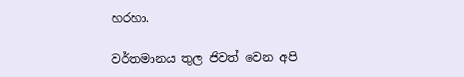හරහා.

වර්තමානය තුල ජිවත් වෙන අපි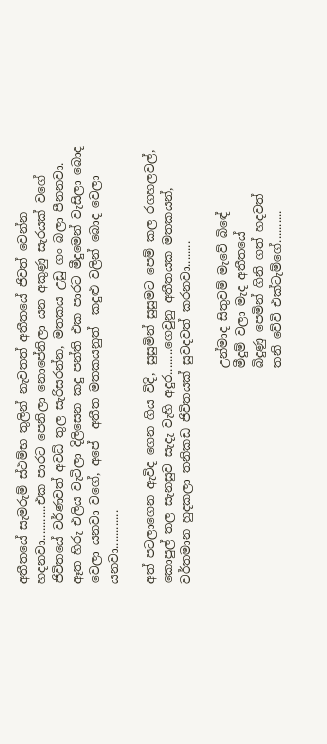අතීතයේ සැමරුම් ස්ථම්භ තුලින් නැවතත් අතීතයේ ජිවත් වෙන්න හදනවා...........එක පාරට පෙනිලා නොපේනිලා යන අකුණු සැරයක් වගේ ජිවිතයේ වර්ණවත් අවධ් තුල සැරිසරන්න, මතකය උඩු ගං බලා පීනනවා. ඈත හිරු එලිය වැටිලා දිලිසෙන කදු පන්ති එක පාරට මීදුමෙන් වැසිලා බොද වෙලා යනවා වගේ, අපේ  අතීත මතකයනුත්  කදුළු වලින් බොද වෙලා යනවා............

අත් පටලාගෙන ඇවිද ගෙන ගිය විදි, සුසුමින් සුසුමට පෙම් කල රගහලවල්, කොපුල් තල සැනසුව සැදැ වැහි අදුර........ගෙවුනු අතීතයක මතකයන්, වර්තමාන හුදකලා තනිකඩ ජිවිතයක් සුවදවත් කරනවා........

                                    උන්මාද සිතුවම් මැවේ බිඳේ
                                    මීදුම් වලා මැද අතීතයේ
                                    බිදුණු පෙමින් ගිනි ගත් හදවත්
                                    තනි වේවි එක්ටැම්ගේ..........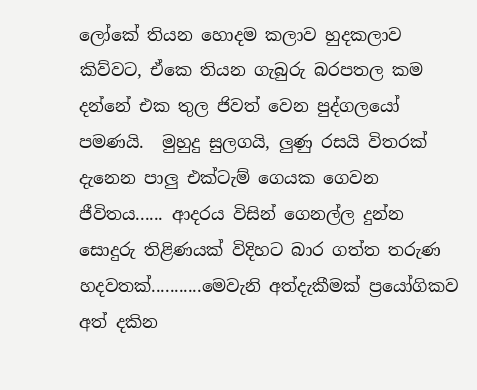ලෝකේ තියන හොදම කලාව හුදකලාව කිව්වට, ඒකෙ තියන ගැබුරු බරපතල කම දන්නේ එක තුල ජිවත් වෙන පුද්ගලයෝ පමණයි.  මුහුදු සුලගයි, ලුණු රසයි විතරක් දැනෙන පාලු එක්ටැම් ගෙයක ගෙවන ජීවිතය...... ආදරය විසින් ගෙනල්ල දුන්න සොදුරු තිළිණයක් විදිහට බාර ගත්ත තරුණ හදවතක්...........මෙවැනි අත්දැකීමක් ප්‍රයෝගිකව අත් දකින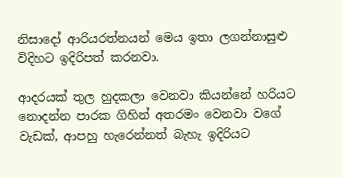නිසාදෝ ආරියරත්නයන් මෙය ඉතා ලගන්නාසුළු විදිහට ඉදිරිපත් කරනවා.

ආදරයක් තුල හුදකලා වෙනවා කියන්නේ හරියට නොදන්න පාරක ගිහින් අතරමං වෙනවා වගේ වැඩක්, ආපහු හැරෙන්නත් බැහැ ඉදිරියට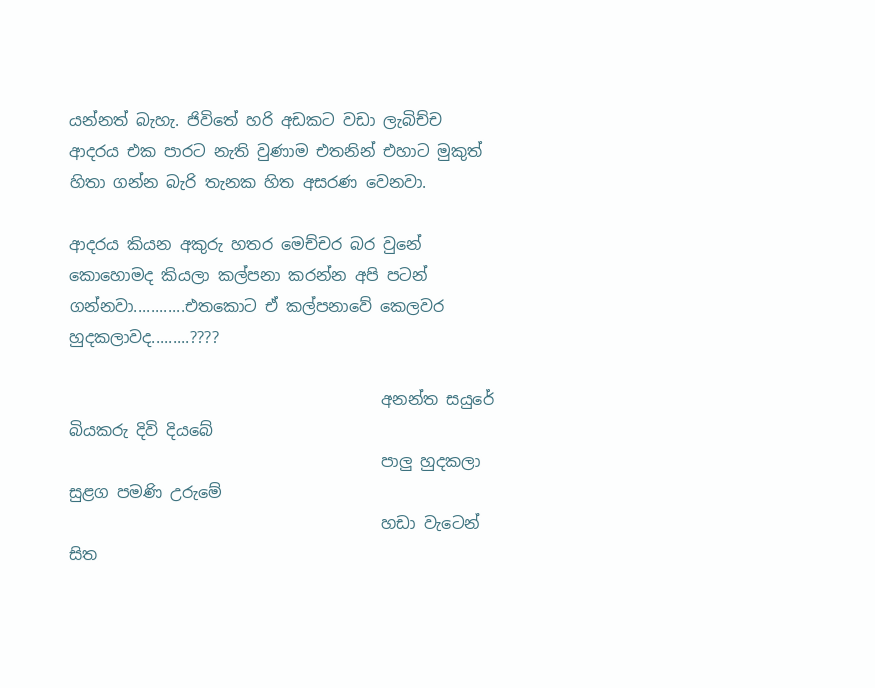යන්නත් බැහැ. ජිවිතේ හරි අඩකට වඩා ලැබිච්ච ආදරය එක පාරට නැති වුණාම එතනින් එහාට මුකුත් හිතා ගන්න බැරි තැනක හිත අසරණ වෙනවා.

ආදරය කියන අකුරු හතර මෙච්චර බර වුනේ කොහොමද කියලා කල්පනා කරන්න අපි පටන් ගන්නවා............එතකොට ඒ කල්පනාවේ කෙලවර හුදකලාවද.........????

                                       අනන්ත සයුරේ බියකරු දිවි දියබේ
                                       පාලු හුදකලා සුළග පමණි උරුමේ
                                       හඩා වැටෙන් සිත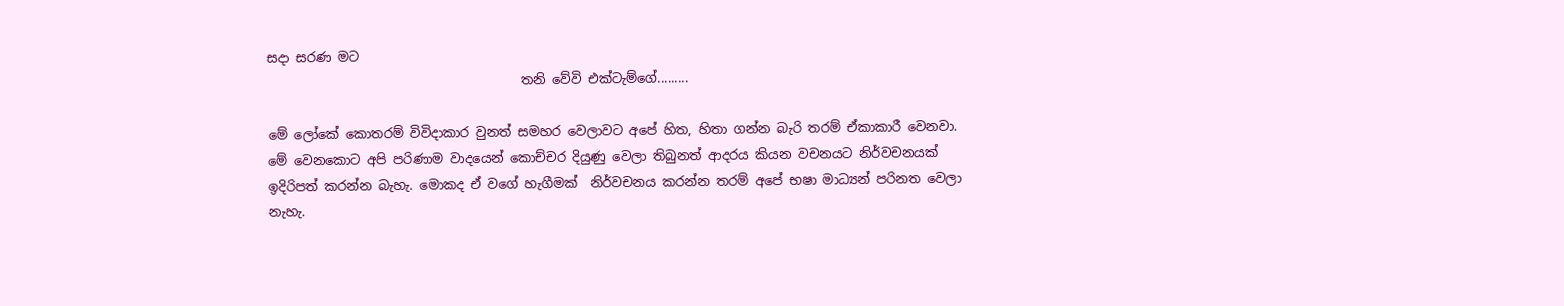සදා සරණ මට
                                       තනි වේවි එක්ටැම්ගේ.........

මේ ලෝකේ කොතරම් විවිදාකාර වුනත් සමහර වෙලාවට අපේ හිත, හිතා ගන්න බැරි තරම් ඒකාකාරී වෙනවා. මේ වෙනකොට අපි පරිණාම වාදයෙන් කොච්චර දියුණු වෙලා තිබුනත් ආදරය කියන වචනයට නිර්වචනයක් ඉදිරිපත් කරන්න බැහැ. මොකද ඒ වගේ හැගීමක්  නිර්වචනය කරන්න තරම් අපේ භෂා මාධ්‍යන් පරිනත වෙලා නැහැ.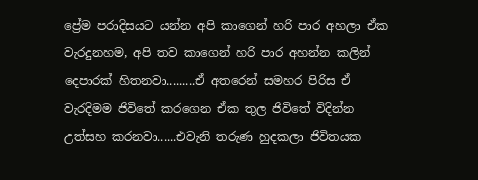ප්‍රේම පරාදිසයට යන්න අපි කාගෙන් හරි පාර අහලා ඒක වැරදුනහම, අපි තව කාගෙන් හරි පාර අහන්න කලින් දෙපාරක් හිතනවා.........ඒ අතරෙන් සමහර පිරිස ඒ වැරදිමම ජිවිතේ කරගෙන ඒක තුල ජිවිතේ විදින්න උත්සහ කරනවා......එවැනි තරුණ හුදකලා ජිවිතයක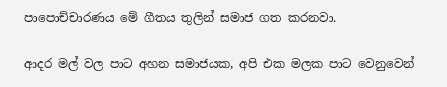පාපොච්චාරණය මේ ගීතය තුලින් සමාජ ගත කරනවා.

ආදර මල් වල පාට අහන සමාජයක, අපි එක මලක පාට වෙනුවෙන්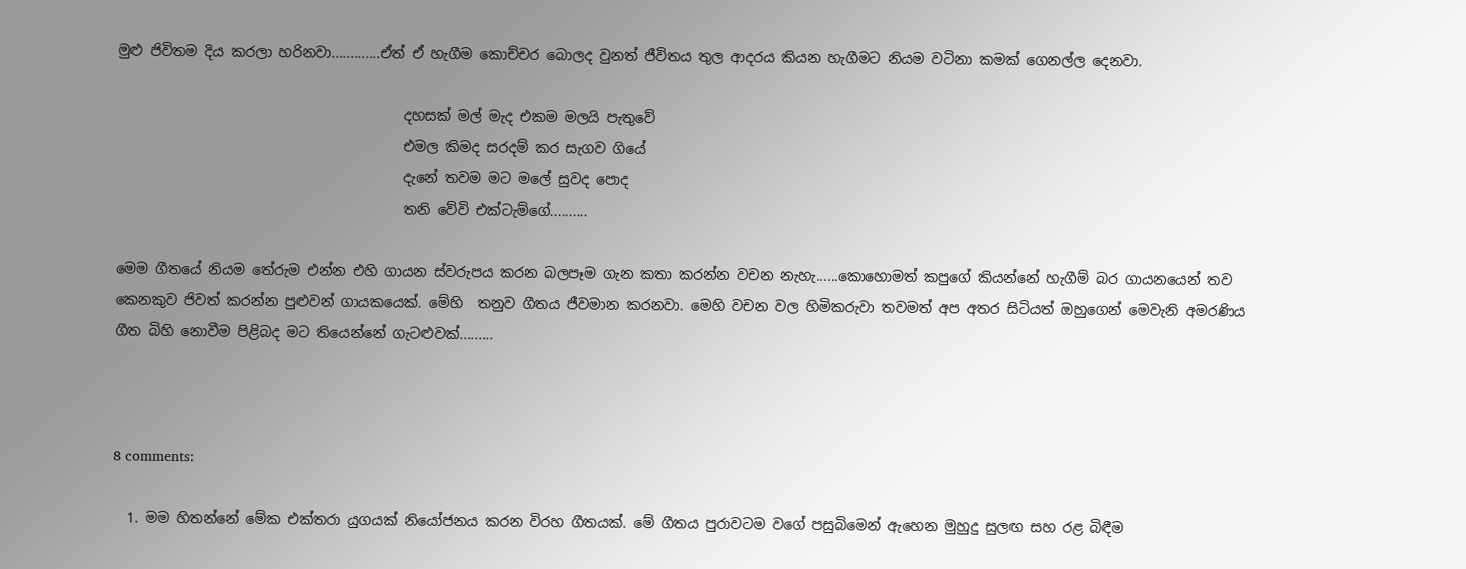මුළු ජිවිතම දිය කරලා හරිනවා.............ඒත් ඒ හැගීම කොච්චර බොලද වුනත් ජීවිතය තුල ආදරය කියන හැගීමට නියම වටිනා කමක් ගෙනල්ල දෙනවා.

                                         දහසක් මල් මැද එකම මලයි පැතුවේ
                                         එමල කිමද සරදම් කර සැගව ගියේ
                                         දැනේ තවම මට මලේ සුවද පොද
                                         තනි වේවි එක්ටැම්ගේ..........

මෙම ගීතයේ නියම තේරුම එන්න එහි ගායන ස්වරුපය කරන බලපෑම ගැන කතා කරන්න වචන නැහැ......කොහොමත් කපුගේ කියන්නේ හැගීම් බර ගායනයෙන් තව කෙනකුව ජිවත් කරන්න පුළුවන් ගායකයෙක්. මේහි  තනුව ගීතය ජීවමාන කරනවා. මෙහි වචන වල හිමිකරුවා තවමත් අප අතර සිටියත් ඔහුගෙන් මෙවැනි අමරණිය ගීත බිහි නොවීම පිළිබද මට තියෙන්නේ ගැටළුවක්.........



8 comments:

  1. මම හිතන්නේ මේක එක්තරා යුගයක් නියෝජනය කරන විරහ ගීතයක්. මේ ගීතය පුරාවටම වගේ පසුබිමෙන් ඇහෙන මුහුදු සුලඟ සහ රළ බිඳීම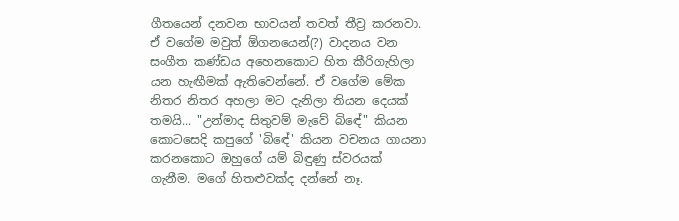ගීතයෙන් දනවන භාවයන් තවත් තීව්‍ර කරනවා. ඒ වගේම මවුත් ඕගනයෙන්(?) වාදනය වන සංගීත කණ්ඩය අහෙනකොට හිත කීරිගැහිලා යන හැඟීමක් ඇතිවෙන්නේ. ඒ වගේම මේක නිතර නිතර අහලා මට දැනිලා තියන දෙයක් තමයි... "උන්මාද සිතුවම් මැවේ බිඳේ" කියන කොටසෙදි කපුගේ 'බිඳේ' කියන වචනය ගායනා කරනකොට ඔහුගේ යම් බිඳුණු ස්වරයක් ගැනීම. මගේ හිතළුවක්ද දන්නේ නෑ.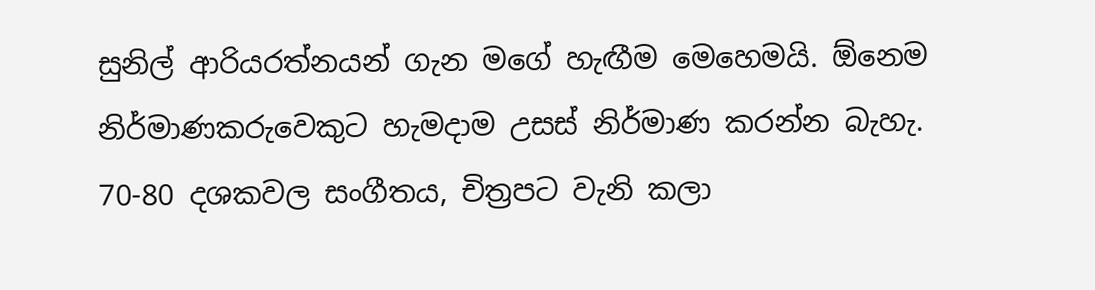සුනිල් ආරියරත්නයන් ගැන මගේ හැඟීම මෙහෙමයි. ඕනෙම නිර්මාණකරුවෙකුට හැමදාම උසස් නිර්මාණ කරන්න බැහැ. 70-80 දශකවල සංගීතය, චිත්‍රපට වැනි කලා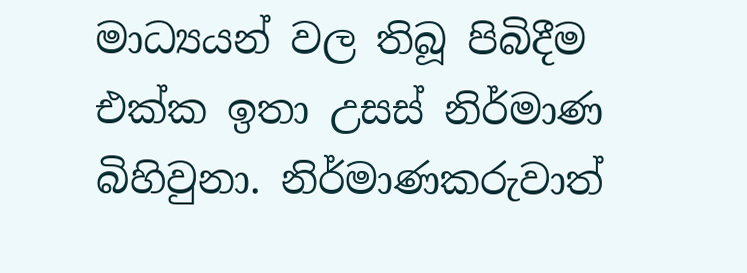මාධ්‍යයන් වල තිබූ පිබිදීම එක්ක ඉතා උසස් නිර්මාණ බිහිවුනා. නිර්මාණකරුවාත්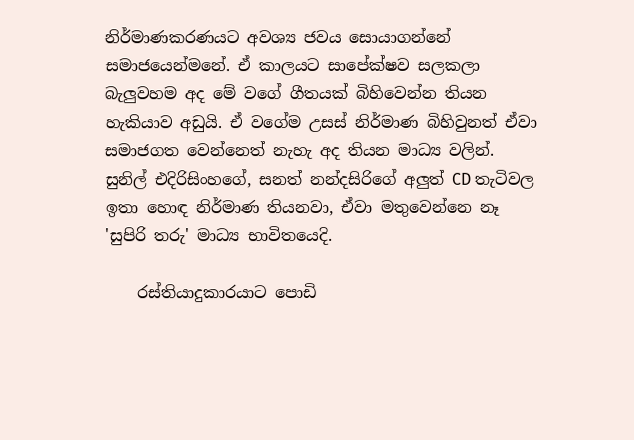නිර්මාණකරණයට අවශ්‍ය ජවය සොයාගන්නේ සමාජයෙන්මනේ. ඒ කාලයට සාපේක්ෂව සලකලා බැලුවහම අද මේ වගේ ගීතයක් බිහිවෙන්න තියන හැකියාව අඩුයි. ඒ වගේම උසස් නිර්මාණ බිහිවුනත් ඒවා සමාජගත වෙන්නෙත් නැහැ අද තියන මාධ්‍ය වලින්. සුනිල් එදිරිසිංහගේ, සනත් නන්දසිරිගේ අලුත් CD තැටිවල ඉතා හොඳ නිර්මාණ තියනවා, ඒවා මතුවෙන්නෙ නෑ 'සුපිරි තරු' මාධ්‍ය භාවිතයෙදි.

    රස්තියාදුකාරයාට පොඩි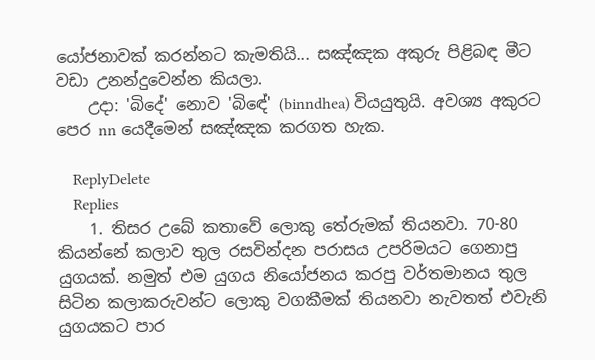යෝජනාවක් කරන්නට කැමතියි... සඤ්ඤක අකුරු පිළිබඳ මීට වඩා උනන්දුවෙන්න කියලා.
    උදා: 'බිදේ' නොව 'බිඳේ' (binndhea) වියයුතුයි. අවශ්‍ය අකුරට පෙර nn යෙදීමෙන් සඤ්ඤක කරගත හැක.

    ReplyDelete
    Replies
    1. තිසර උබේ කතාවේ ලොකු තේරුමක් තියනවා. 70-80 කියන්නේ කලාව තුල රසවින්දන පරාසය උපරිමයට ගෙනාපු යුගයක්. නමුත් එම යුගය නියෝජනය කරපු වර්තමානය තුල සිටින කලාකරුවන්ට ලොකු වගකීමක් තියනවා නැවතත් එවැනි යුගයකට පාර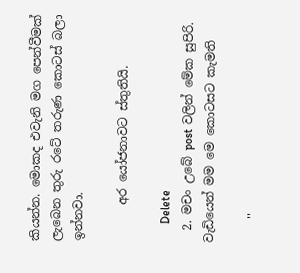කියන්න. මොකද එවැනි මග පෙන්වීමක් ලැබෙන තුරු රටේ තරුණ කොටස් බලා ඉන්නවා.

      අර යෝජනාවට ස්තුතියි.

      Delete
  2. මචං උබේ post වලින් මේක සුපිරි. වැඩියෙන් මම මෙ කොටසට කැමති

    ''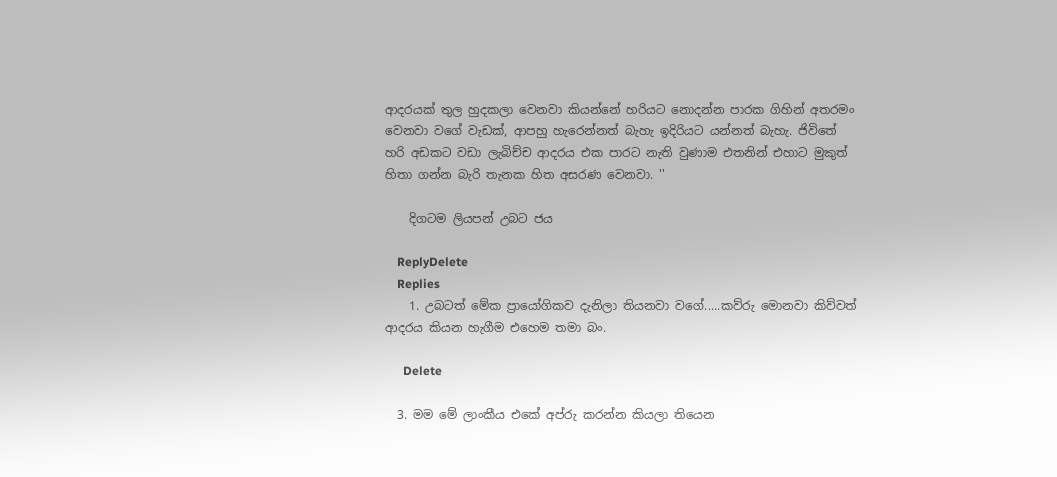ආදරයක් තුල හුදකලා වෙනවා කියන්නේ හරියට නොදන්න පාරක ගිහින් අතරමං වෙනවා වගේ වැඩක්, ආපහු හැරෙන්නත් බැහැ ඉදිරියට යන්නත් බැහැ. ජිවිතේ හරි අඩකට වඩා ලැබිච්ච ආදරය එක පාරට නැති වුණාම එතනින් එහාට මුකුත් හිතා ගන්න බැරි තැනක හිත අසරණ වෙනවා. ''

    දිගටම ලියපන් උබට ජය

    ReplyDelete
    Replies
    1. උබටත් මේක ප්‍රායෝගිකව දැනිලා තියනවා වගේ.....කව්රු මොනවා කිව්වත් ආදරය කියන හැගීම එහෙම තමා බං.

      Delete

  3. මම මේ ලාංකීය එකේ අප්රු කරන්න කියලා තියෙන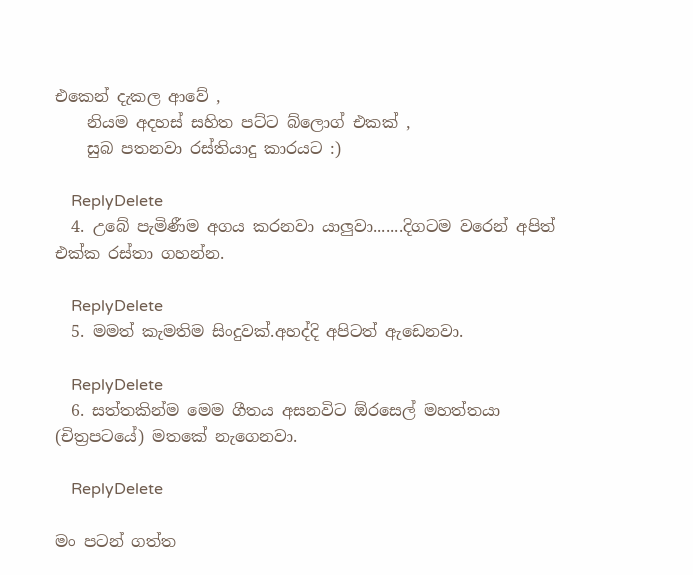එකෙන් දැකල ආවේ ,
    නියම අදහස් සහිත පට්ට බ්ලොග් එකක් ,
    සුබ පතනවා රස්තියාදු කාරයට :)

    ReplyDelete
  4. උබේ පැමිණීම අගය කරනවා යාලුවා.......දිගටම වරෙන් අපිත් එක්ක රස්තා ගහන්න.

    ReplyDelete
  5. මමත් කැමතිම සිංදුවක්.අහද්දි අපිටත් ඇඩෙනවා.

    ReplyDelete
  6. සත්තකින්ම මෙම ගීතය අසනවිට ඕරසෙල් මහත්තයා (චිත්‍රපටයේ) මතකේ නැගෙනවා.

    ReplyDelete

මං පටන් ගත්ත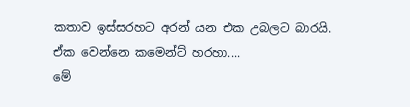කතාව ඉස්සරහට අරන් යන එක උබලට බාරයි.
ඒක වෙන්නෙ කමෙන්ට් හරහා....
මේ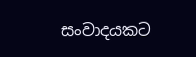සංවාදයකට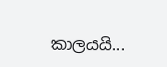කාලයයි...